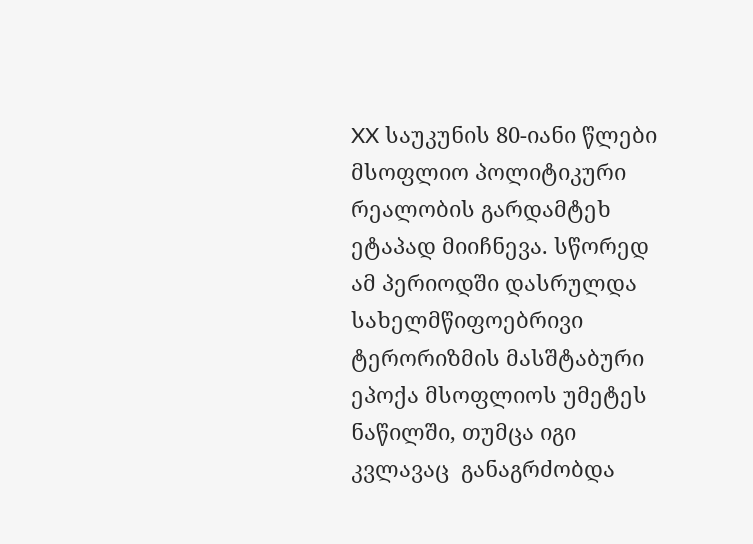XX საუკუნის 80-იანი წლები მსოფლიო პოლიტიკური რეალობის გარდამტეხ ეტაპად მიიჩნევა. სწორედ ამ პერიოდში დასრულდა სახელმწიფოებრივი ტერორიზმის მასშტაბური ეპოქა მსოფლიოს უმეტეს ნაწილში, თუმცა იგი კვლავაც  განაგრძობდა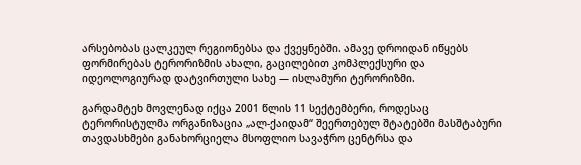არსებობას ცალკეულ რეგიონებსა და ქვეყნებში. ამავე დროიდან იწყებს ფორმირებას ტერორიზმის ახალი, გაცილებით კომპლექსური და იდეოლოგიურად დატვირთული სახე — ისლამური ტერორიზმი.

გარდამტეხ მოვლენად იქცა 2001 წლის 11 სექტემბერი, როდესაც ტერორისტულმა ორგანიზაცია „ალ-ქაიდამ“ შეერთებულ შტატებში მასშტაბური თავდასხმები განახორციელა მსოფლიო სავაჭრო ცენტრსა და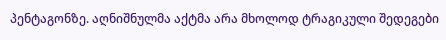პენტაგონზე. აღნიშნულმა აქტმა არა მხოლოდ ტრაგიკული შედეგები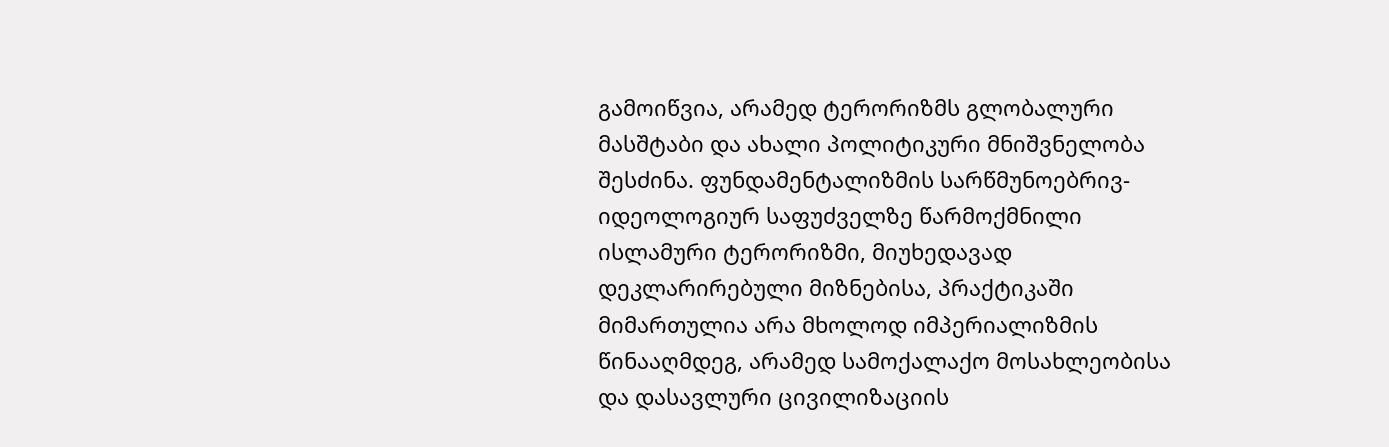გამოიწვია, არამედ ტერორიზმს გლობალური მასშტაბი და ახალი პოლიტიკური მნიშვნელობა შესძინა. ფუნდამენტალიზმის სარწმუნოებრივ-იდეოლოგიურ საფუძველზე წარმოქმნილი ისლამური ტერორიზმი, მიუხედავად დეკლარირებული მიზნებისა, პრაქტიკაში მიმართულია არა მხოლოდ იმპერიალიზმის წინააღმდეგ, არამედ სამოქალაქო მოსახლეობისა და დასავლური ცივილიზაციის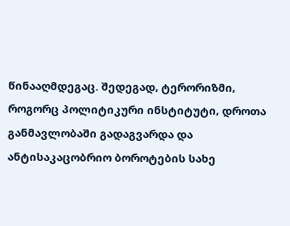წინააღმდეგაც. შედეგად, ტერორიზმი, როგორც პოლიტიკური ინსტიტუტი, დროთა განმავლობაში გადაგვარდა და ანტისაკაცობრიო ბოროტების სახე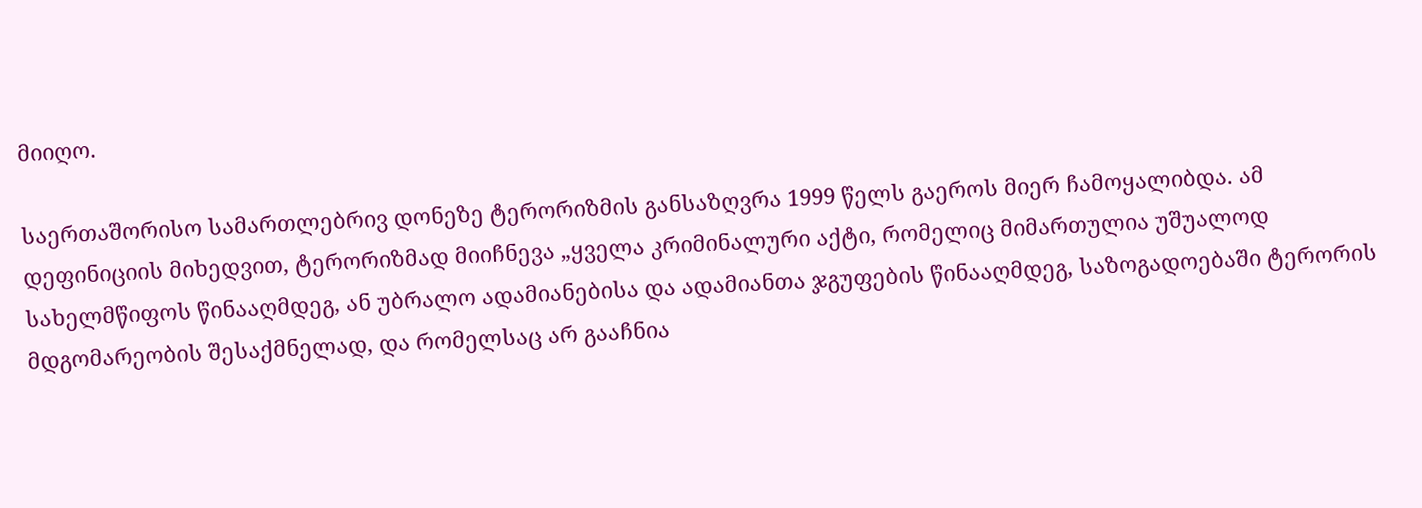მიიღო.

საერთაშორისო სამართლებრივ დონეზე ტერორიზმის განსაზღვრა 1999 წელს გაეროს მიერ ჩამოყალიბდა. ამ დეფინიციის მიხედვით, ტერორიზმად მიიჩნევა „ყველა კრიმინალური აქტი, რომელიც მიმართულია უშუალოდ სახელმწიფოს წინააღმდეგ, ან უბრალო ადამიანებისა და ადამიანთა ჯგუფების წინააღმდეგ, საზოგადოებაში ტერორის მდგომარეობის შესაქმნელად, და რომელსაც არ გააჩნია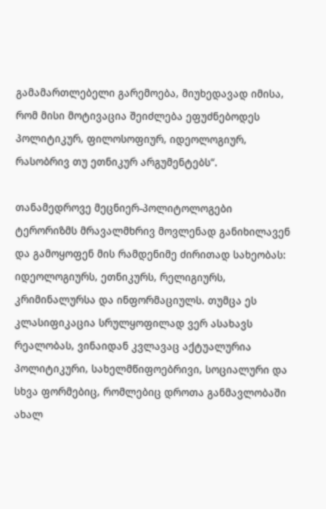გამამართლებელი გარემოება, მიუხედავად იმისა, რომ მისი მოტივაცია შეიძლება ეფუძნებოდეს პოლიტიკურ, ფილოსოფიურ, იდეოლოგიურ, რასობრივ თუ ეთნიკურ არგუმენტებს“.

თანამედროვე მეცნიერ-პოლიტოლოგები ტერორიზმს მრავალმხრივ მოვლენად განიხილავენ და გამოყოფენ მის რამდენიმე ძირითად სახეობას: იდეოლოგიურს, ეთნიკურს, რელიგიურს, კრიმინალურსა და ინფორმაციულს. თუმცა ეს კლასიფიკაცია სრულყოფილად ვერ ასახავს რეალობას, ვინაიდან კვლავაც აქტუალურია პოლიტიკური, სახელმწიფოებრივი, სოციალური და სხვა ფორმებიც, რომლებიც დროთა განმავლობაში ახალ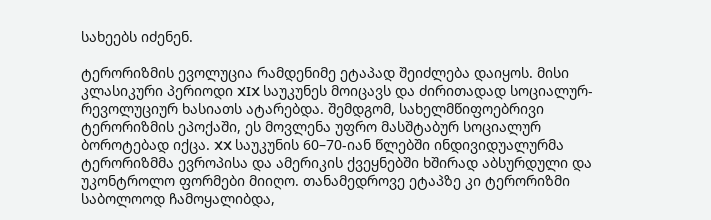სახეებს იძენენ.

ტერორიზმის ევოლუცია რამდენიმე ეტაპად შეიძლება დაიყოს. მისი კლასიკური პერიოდი XIX საუკუნეს მოიცავს და ძირითადად სოციალურ-რევოლუციურ ხასიათს ატარებდა. შემდგომ, სახელმწიფოებრივი ტერორიზმის ეპოქაში, ეს მოვლენა უფრო მასშტაბურ სოციალურ ბოროტებად იქცა. XX საუკუნის 60–70-იან წლებში ინდივიდუალურმა ტერორიზმმა ევროპისა და ამერიკის ქვეყნებში ხშირად აბსურდული და უკონტროლო ფორმები მიიღო. თანამედროვე ეტაპზე კი ტერორიზმი საბოლოოდ ჩამოყალიბდა,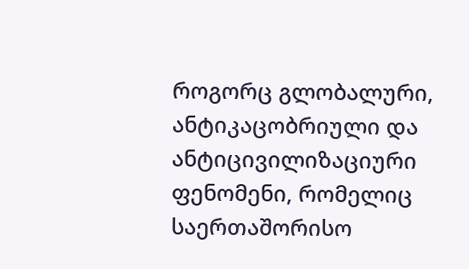როგორც გლობალური, ანტიკაცობრიული და ანტიცივილიზაციური ფენომენი, რომელიც საერთაშორისო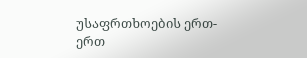უსაფრთხოების ერთ-ერთ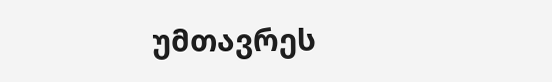უმთავრეს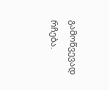გამოწვევად რჩება.